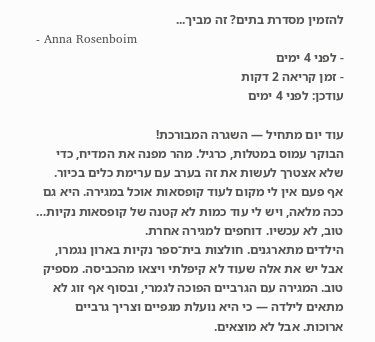להזמין מסדרת בתים? זה מביך...
- Anna Rosenboim
- לפני 4 ימים
- זמן קריאה 2 דקות
עודכן: לפני 4 ימים

עוד יום מתחיל — השגרה המבורכת!
הבוקר עמוס במטלות, כרגיל. מהר מפנה את המדיח, כדי שלא אצטרך לעשות את זה בערב עם ערימת כלים בכיור. אף פעם אין לי מקום לעוד קופסאות אוכל במגירה. היא גם ככה מלאה, ויש לי עוד כמות לא קטנה של קופסאות נקיות… טוב, לא עכשיו. דוחפים למגירה אחרת.
הילדים מתארגנים. חולצות בית־ספר נקיות בארון נגמרו, אבל יש את אלה שעוד לא קיפלתי ויצאו מהכביסה. מספיק טוב. המגירה עם הגרביים הפוכה לגמרי, ובסוף אף זוג לא מתאים לילדה — כי היא נועלת מגפיים וצריך גרביים ארוכות. אבל לא מוצאים.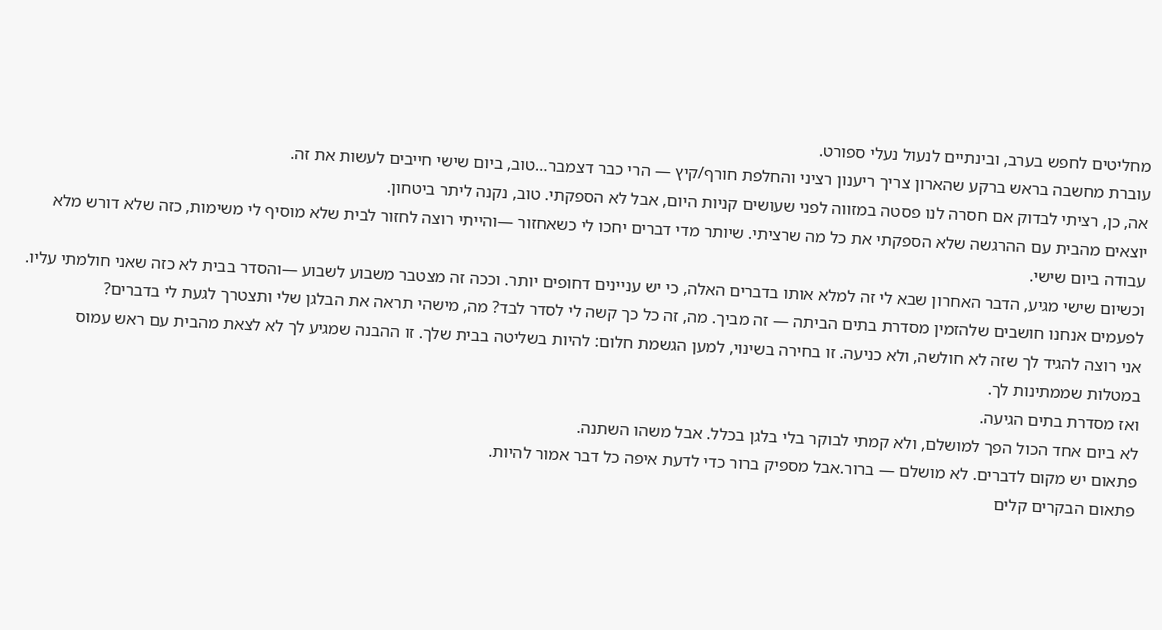מחליטים לחפש בערב, ובינתיים לנעול נעלי ספורט.
עוברת מחשבה בראש ברקע שהארון צריך ריענון רציני והחלפת חורף/קיץ — הרי כבר דצמבר…טוב, ביום שישי חייבים לעשות את זה.
אה, כן, רציתי לבדוק אם חסרה לנו פסטה במזווה לפני שעושים קניות היום, אבל לא הספקתי. טוב, נקנה ליתר ביטחון.
יוצאים מהבית עם ההרגשה שלא הספקתי את כל מה שרציתי. שיותר מדי דברים יחכו לי כשאחזור —והייתי רוצה לחזור לבית שלא מוסיף לי משימות, כזה שלא דורש מלא עבודה ביום שישי.
וכשיום שישי מגיע, הדבר האחרון שבא לי זה למלא אותו בדברים האלה, כי יש עניינים דחופים יותר. וככה זה מצטבר משבוע לשבוע —והסדר בבית לא כזה שאני חולמתי עליו.
לפעמים אנחנו חושבים שלהזמין מסדרת בתים הביתה — זה מביך. מה, זה כל כך קשה לי לסדר לבד? מה, מישהי תראה את הבלגן שלי ותצטרך לגעת לי בדברים?
אני רוצה להגיד לך שזה לא חולשה, ולא כניעה. זו בחירה בשינוי, למען הגשמת חלום: להיות בשליטה בבית שלך. זו ההבנה שמגיע לך לא לצאת מהבית עם ראש עמוס במטלות שממתינות לך.
ואז מסדרת בתים הגיעה.
לא ביום אחד הכול הפך למושלם, ולא קמתי לבוקר בלי בלגן בכלל. אבל משהו השתנה.
פתאום יש מקום לדברים. לא מושלם — ברור.אבל מספיק ברור כדי לדעת איפה כל דבר אמור להיות.
פתאום הבקרים קלים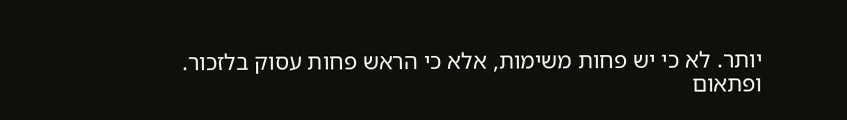יותר. לא כי יש פחות משימות, אלא כי הראש פחות עסוק בלזכור.
ופתאום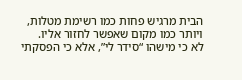הבית מרגיש פחות כמו רשימת מטלות, ויותר כמו מקום שאפשר לחזור אליו.
לא כי מישהו “סידר לי”, אלא כי הפסקתי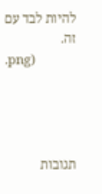להיות לבד עם זה.
.png)




תגובות